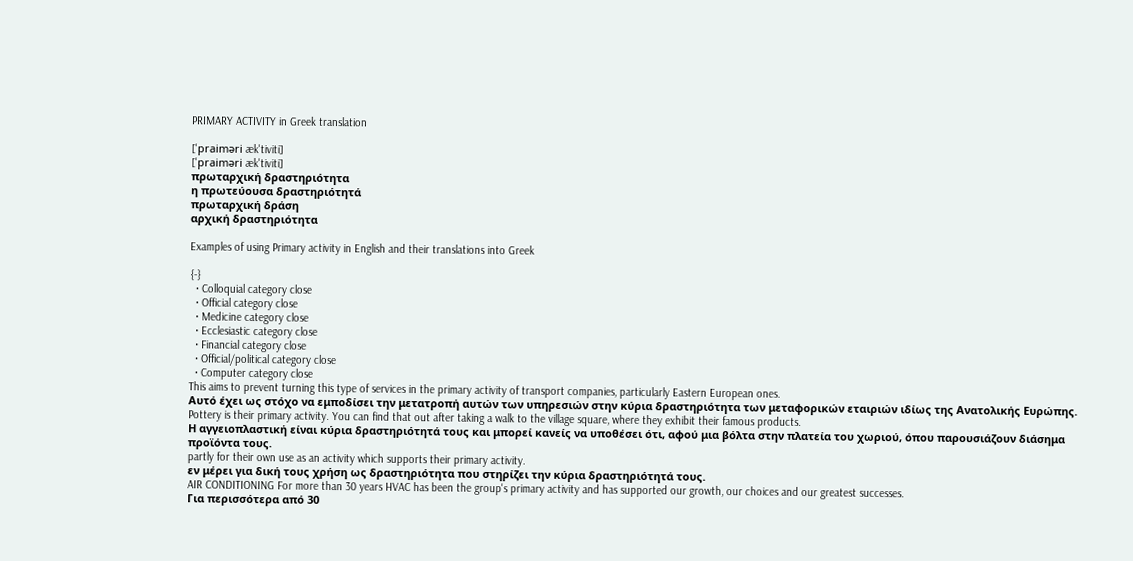PRIMARY ACTIVITY in Greek translation

['praiməri æk'tiviti]
['praiməri æk'tiviti]
πρωταρχική δραστηριότητα
η πρωτεύουσα δραστηριότητά
πρωταρχική δράση
αρχική δραστηριότητα

Examples of using Primary activity in English and their translations into Greek

{-}
  • Colloquial category close
  • Official category close
  • Medicine category close
  • Ecclesiastic category close
  • Financial category close
  • Official/political category close
  • Computer category close
This aims to prevent turning this type of services in the primary activity of transport companies, particularly Eastern European ones.
Αυτό έχει ως στόχο να εμποδίσει την μετατροπή αυτών των υπηρεσιών στην κύρια δραστηριότητα των μεταφορικών εταιριών ιδίως της Ανατολικής Ευρώπης.
Pottery is their primary activity. You can find that out after taking a walk to the village square, where they exhibit their famous products.
Η αγγειοπλαστική είναι κύρια δραστηριότητά τους και μπορεί κανείς να υποθέσει ότι, αφού μια βόλτα στην πλατεία του χωριού, όπου παρουσιάζουν διάσημα προϊόντα τους.
partly for their own use as an activity which supports their primary activity.
εν μέρει για δική τους χρήση ως δραστηριότητα που στηρίζει την κύρια δραστηριότητά τους.
AIR CONDITIONING For more than 30 years HVAC has been the group's primary activity and has supported our growth, our choices and our greatest successes.
Για περισσότερα από 30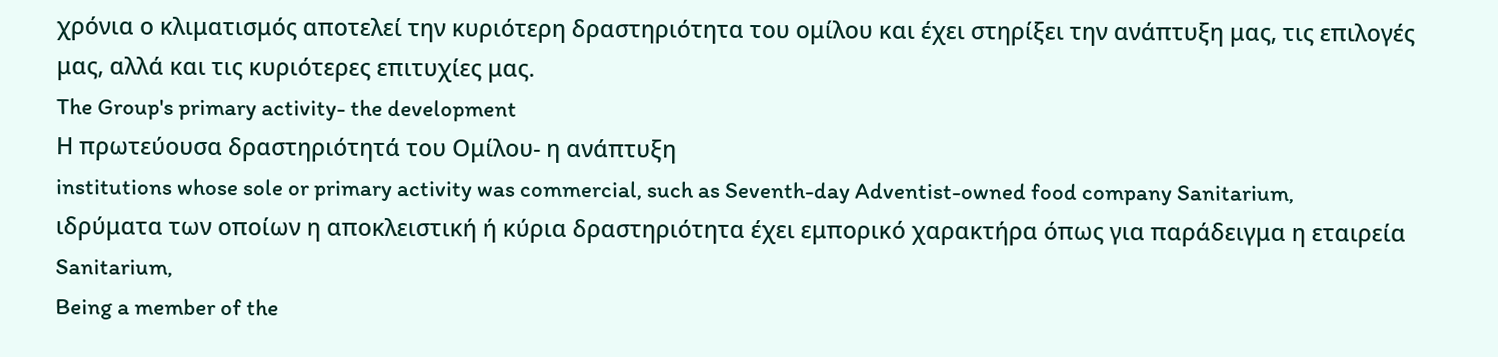χρόνια ο κλιματισμός αποτελεί την κυριότερη δραστηριότητα του ομίλου και έχει στηρίξει την ανάπτυξη μας, τις επιλογές μας, αλλά και τις κυριότερες επιτυχίες μας.
The Group's primary activity- the development
Η πρωτεύουσα δραστηριότητά του Ομίλου- η ανάπτυξη
institutions whose sole or primary activity was commercial, such as Seventh-day Adventist-owned food company Sanitarium,
ιδρύματα των οποίων η αποκλειστική ή κύρια δραστηριότητα έχει εμπορικό χαρακτήρα όπως για παράδειγμα η εταιρεία Sanitarium,
Being a member of the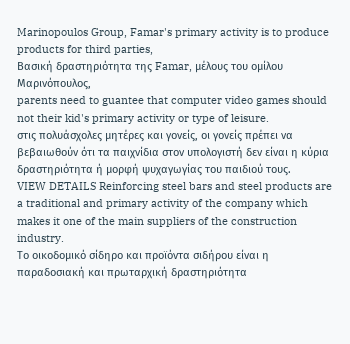Marinopoulos Group, Famar's primary activity is to produce products for third parties,
Βασική δραστηριότητα της Famar, μέλους του ομίλου Μαρινόπουλος,
parents need to guantee that computer video games should not their kid's primary activity or type of leisure.
στις πολυάσχολες μητέρες και γονείς, οι γονείς πρέπει να βεβαιωθούν ότι τα παιχνίδια στον υπολογιστή δεν είναι η κύρια δραστηριότητα ή μορφή ψυχαγωγίας του παιδιού τους.
VIEW DETAILS Reinforcing steel bars and steel products are a traditional and primary activity of the company which makes it one of the main suppliers of the construction industry.
Το οικοδομικό σίδηρο και προϊόντα σιδήρου είναι η παραδοσιακή και πρωταρχική δραστηριότητα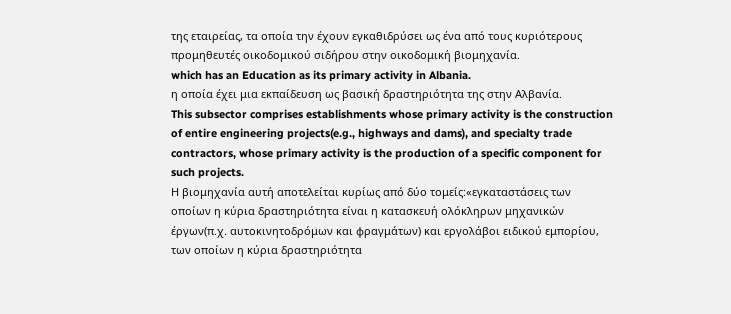της εταιρείας, τα οποία την έχουν εγκαθιδρύσει ως ένα από τους κυριότερους προμηθευτές οικοδομικού σιδήρου στην οικοδομική βιομηχανία.
which has an Education as its primary activity in Albania.
η οποία έχει μια εκπαίδευση ως βασική δραστηριότητα της στην Αλβανία.
This subsector comprises establishments whose primary activity is the construction of entire engineering projects(e.g., highways and dams), and specialty trade contractors, whose primary activity is the production of a specific component for such projects.
Η βιομηχανία αυτή αποτελείται κυρίως από δύο τομείς:«εγκαταστάσεις των οποίων η κύρια δραστηριότητα είναι η κατασκευή ολόκληρων μηχανικών έργων(π.χ. αυτοκινητοδρόμων και φραγμάτων) και εργολάβοι ειδικού εμπορίου, των οποίων η κύρια δραστηριότητα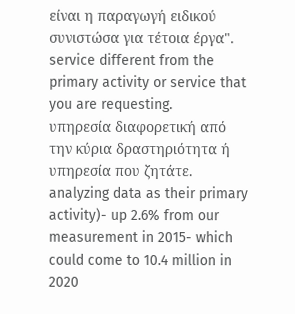είναι η παραγωγή ειδικού συνιστώσα για τέτοια έργα".
service different from the primary activity or service that you are requesting.
υπηρεσία διαφορετική από την κύρια δραστηριότητα ή υπηρεσία που ζητάτε.
analyzing data as their primary activity)- up 2.6% from our measurement in 2015- which could come to 10.4 million in 2020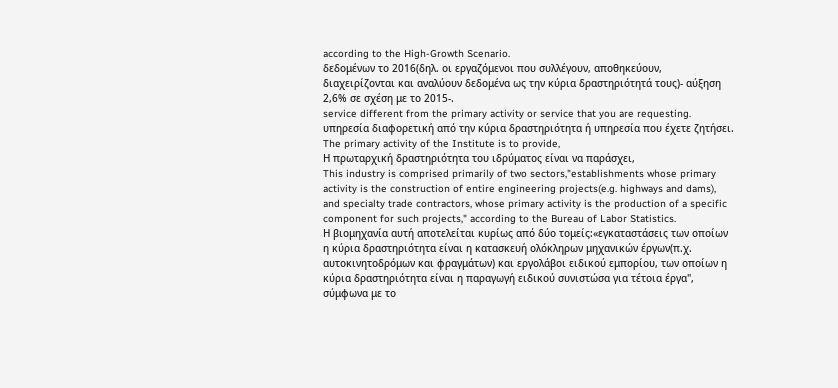according to the High-Growth Scenario.
δεδομένων το 2016(δηλ. οι εργαζόμενοι που συλλέγουν, αποθηκεύουν, διαχειρίζονται και αναλύουν δεδομένα ως την κύρια δραστηριότητά τους)- αύξηση 2,6% σε σχέση με το 2015-.
service different from the primary activity or service that you are requesting.
υπηρεσία διαφορετική από την κύρια δραστηριότητα ή υπηρεσία που έχετε ζητήσει.
The primary activity of the Institute is to provide,
Η πρωταρχική δραστηριότητα του ιδρύματος είναι να παράσχει,
This industry is comprised primarily of two sectors,"establishments whose primary activity is the construction of entire engineering projects(e.g. highways and dams), and specialty trade contractors, whose primary activity is the production of a specific component for such projects," according to the Bureau of Labor Statistics.
Η βιομηχανία αυτή αποτελείται κυρίως από δύο τομείς:«εγκαταστάσεις των οποίων η κύρια δραστηριότητα είναι η κατασκευή ολόκληρων μηχανικών έργων(π.χ. αυτοκινητοδρόμων και φραγμάτων) και εργολάβοι ειδικού εμπορίου, των οποίων η κύρια δραστηριότητα είναι η παραγωγή ειδικού συνιστώσα για τέτοια έργα", σύμφωνα με το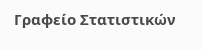Γραφείο Στατιστικών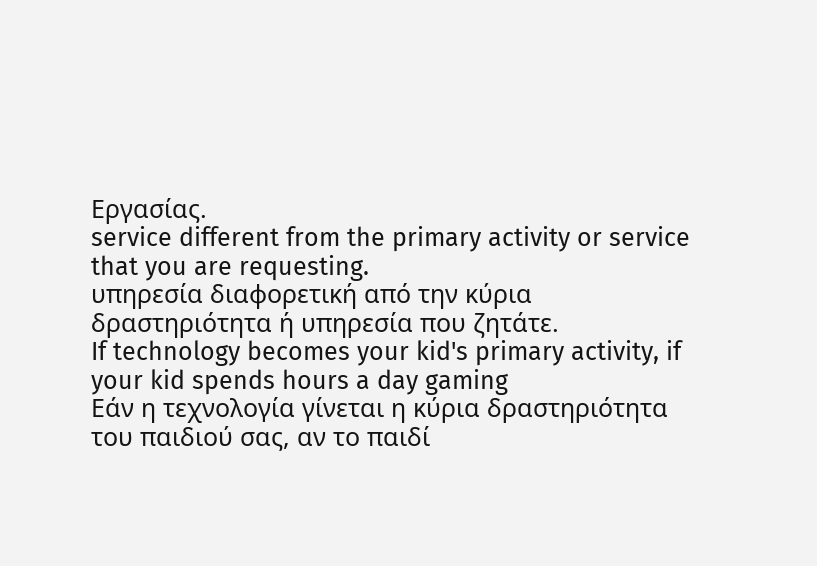Εργασίας.
service different from the primary activity or service that you are requesting.
υπηρεσία διαφορετική από την κύρια δραστηριότητα ή υπηρεσία που ζητάτε.
If technology becomes your kid's primary activity, if your kid spends hours a day gaming
Εάν η τεχνολογία γίνεται η κύρια δραστηριότητα του παιδιού σας, αν το παιδί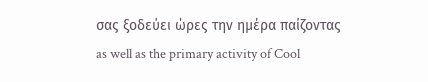σας ξοδεύει ώρες την ημέρα παίζοντας
as well as the primary activity of Cool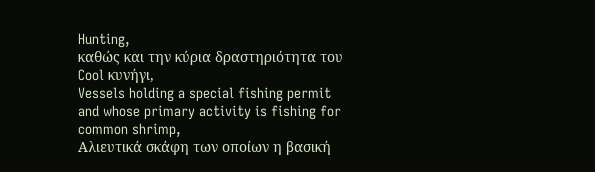Hunting,
καθώς και την κύρια δραστηριότητα του Cool κυνήγι,
Vessels holding a special fishing permit and whose primary activity is fishing for common shrimp,
Αλιευτικά σκάφη των οποίων η βασική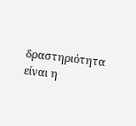δραστηριότητα είναι η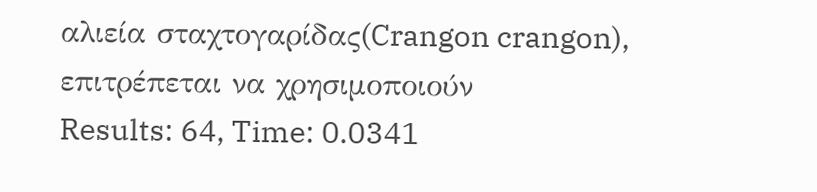αλιεία σταχτογαρίδας(Crangon crangon), επιτρέπεται να χρησιμοποιούν
Results: 64, Time: 0.0341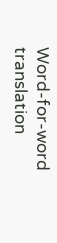Word-for-word translation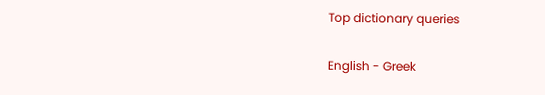Top dictionary queries

English - Greek